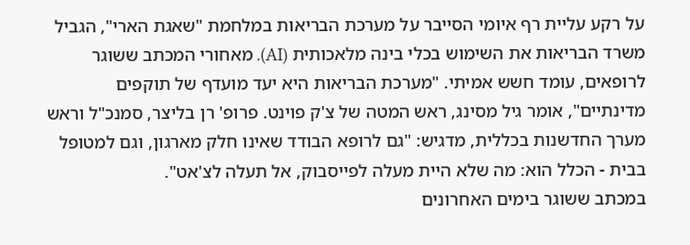על רקע עליית רף איומי הסייבר על מערכת הבריאות במלחמת "שאגת הארי", הגביל משרד הבריאות את השימוש בכלי בינה מלאכותית (AI). מאחורי המכתב ששוגר לרופאים, עומד חשש אמיתי. "מערכת הבריאות היא יעד מועדף של תוקפים מדינתיים", אומר גיל מסינג, ראש המטה של צ'ק פוינט. פרופ' רן בליצר, סמנכ"ל וראש מערך החדשנות בכללית, מדגיש: "גם לרופא הבודד שאינו חלק מארגון, וגם למטופל בבית - הכלל הוא: מה שלא היית מעלה לפייסבוק, אל תעלה לצ'אט".
במכתב ששוגר בימים האחרונים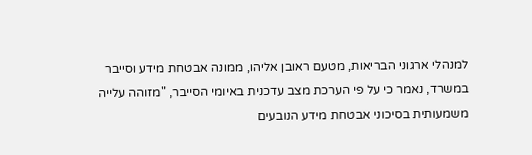למנהלי ארגוני הבריאות, מטעם ראובן אליהו, ממונה אבטחת מידע וסייבר במשרד, נאמר כי על פי הערכת מצב עדכנית באיומי הסייבר, "מזוהה עלייה משמעותית בסיכוני אבטחת מידע הנובעים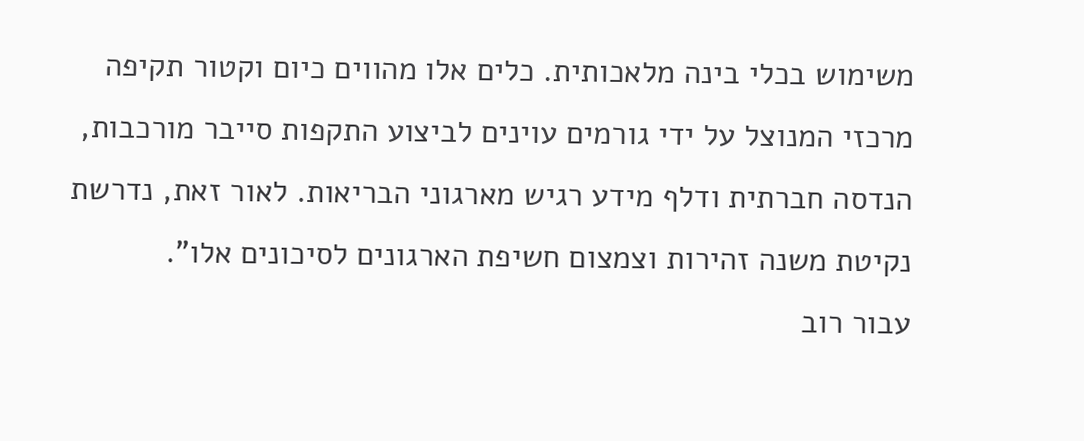משימוש בכלי בינה מלאכותית. כלים אלו מהווים כיום וקטור תקיפה מרכזי המנוצל על ידי גורמים עוינים לביצוע התקפות סייבר מורכבות, הנדסה חברתית ודלף מידע רגיש מארגוני הבריאות. לאור זאת, נדרשת נקיטת משנה זהירות וצמצום חשיפת הארגונים לסיכונים אלו".
עבור רוב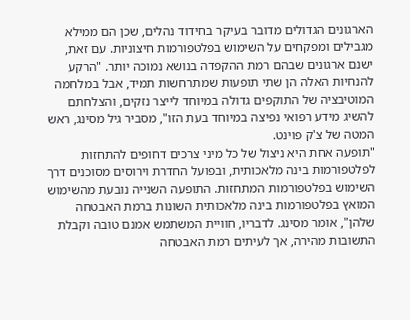הארגונים הגדולים מדובר בעיקר בחידוד נהלים, שכן הם ממילא מגבילים ומפקחים על השימוש בפלטפורמות חיצוניות. עם זאת, ישנם ארגונים שבהם רמת ההקפדה בנושא נמוכה יותר. "הרקע להנחיות האלה הן שתי תופעות שמתרחשות תמיד, אבל במלחמה המוטיבציה של התוקפים גדולה במיוחד לייצר נזקים, והצלחתם להשיג מידע רפואי נפיצה במיוחד בעת הזו", מסביר גיל מסינג, ראש המטה של צ'ק פוינט.
"תופעה אחת היא ניצול של כל מיני צרכים דחופים להתחזות לפלטפורמות בינה מלאכותית, ובפועל החדרת וירוסים מסוכנים דרך השימוש בפלטפורמות המתחזות. התופעה השנייה נובעת מהשימוש המואץ בפלטפורמות בינה מלאכותית השונות ברמת האבטחה שלהן", אומר מסינג. לדבריו, חוויית המשתמש אמנם טובה וקבלת התשובות מהירה, אך לעיתים רמת האבטחה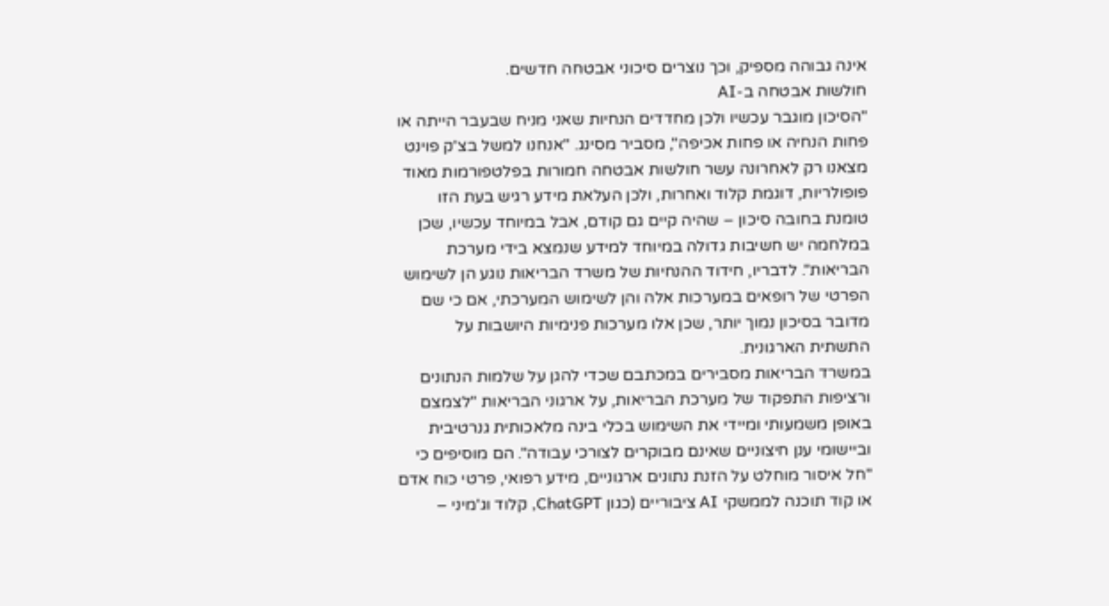אינה גבוהה מספיק, וכך נוצרים סיכוני אבטחה חדשים.
חולשות אבטחה ב-AI
"הסיכון מוגבר עכשיו ולכן מחדדים הנחיות שאני מניח שבעבר הייתה או פחות הנחיה או פחות אכיפה", מסביר מסינג. "אנחנו למשל בצ'ק פוינט מצאנו רק לאחרונה עשר חולשות אבטחה חמורות בפלטפורמות מאוד פופולריות, דוגמת קלוד ואחרות, ולכן העלאת מידע רגיש בעת הזו טומנת בחובה סיכון – שהיה קיים גם קודם, אבל במיוחד עכשיו, שכן במלחמה יש חשיבות גדולה במיוחד למידע שנמצא בידי מערכת הבריאות". לדבריו, חידוד ההנחיות של משרד הבריאות נוגע הן לשימוש הפרטי של רופאים במערכות אלה והן לשימוש המערכתי, אם כי שם מדובר בסיכון נמוך יותר, שכן אלו מערכות פנימיות היושבות על התשתית הארגונית.
במשרד הבריאות מסבירים במכתבם שכדי להגן על שלמות הנתונים ורציפות התפקוד של מערכת הבריאות, על ארגוני הבריאות "לצמצם באופן משמעותי ומיידי את השימוש בכלי בינה מלאכותית גנרטיבית וביישומי ענן חיצוניים שאינם מבוקרים לצורכי עבודה". הם מוסיפים כי "חל איסור מוחלט על הזנת נתונים ארגוניים, מידע רפואי, פרטי כוח אדם או קוד תוכנה לממשקי AI ציבוריים (כגון ChatGPT, קלוד וג'מיני –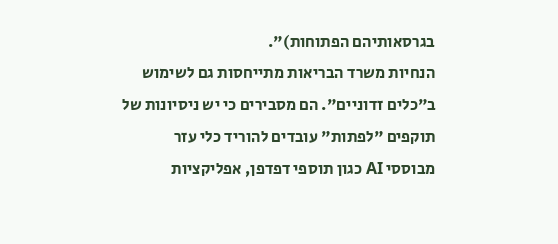בגרסאותיהם הפתוחות)".
הנחיות משרד הבריאות מתייחסות גם לשימוש ב"כלים זדוניים". הם מסבירים כי יש ניסיונות של תוקפים "לפתות" עובדים להוריד כלי עזר מבוססי AI כגון תוספי דפדפן, אפליקציות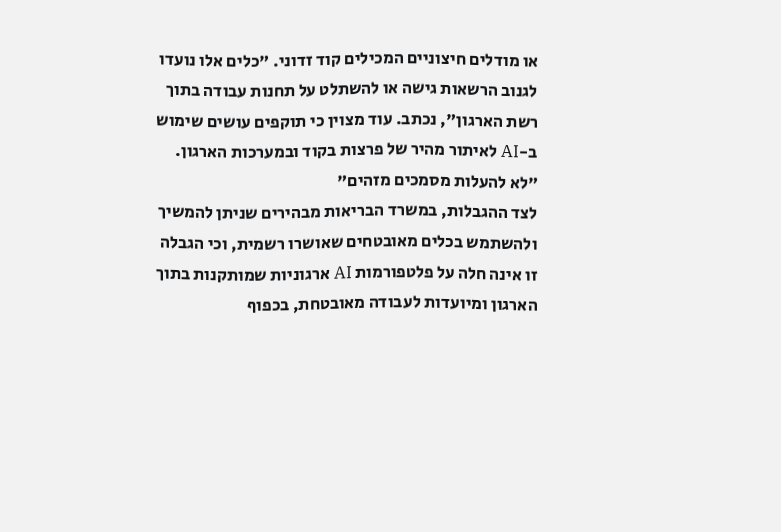או מודלים חיצוניים המכילים קוד זדוני. "כלים אלו נועדו לגנוב הרשאות גישה או להשתלט על תחנות עבודה בתוך רשת הארגון", נכתב. עוד מצוין כי תוקפים עושים שימוש ב-AI לאיתור מהיר של פרצות בקוד ובמערכות הארגון.
"לא להעלות מסמכים מזהים"
לצד ההגבלות, במשרד הבריאות מבהירים שניתן להמשיך ולהשתמש בכלים מאובטחים שאושרו רשמית, וכי הגבלה זו אינה חלה על פלטפורמות AI ארגוניות שמותקנות בתוך הארגון ומיועדות לעבודה מאובטחת, בכפוף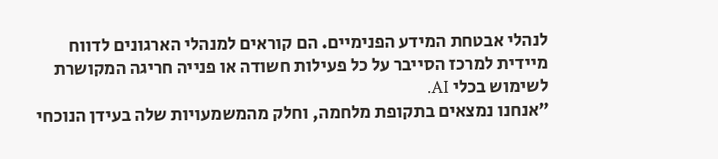לנהלי אבטחת המידע הפנימיים. הם קוראים למנהלי הארגונים לדווח מיידית למרכז הסייבר על כל פעילות חשודה או פנייה חריגה המקושרת לשימוש בכלי AI.
"אנחנו נמצאים בתקופת מלחמה, וחלק מהמשמעויות שלה בעידן הנוכחי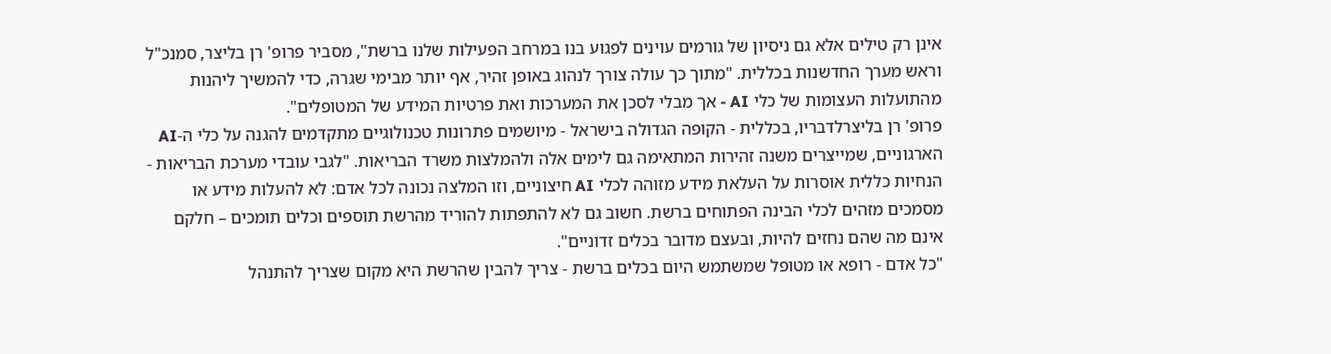אינן רק טילים אלא גם ניסיון של גורמים עוינים לפגוע בנו במרחב הפעילות שלנו ברשת", מסביר פרופ' רן בליצר, סמנכ"ל וראש מערך החדשנות בכללית. "מתוך כך עולה צורך לנהוג באופן זהיר, אף יותר מבימי שגרה, כדי להמשיך ליהנות מהתועלות העצומות של כלי AI - אך מבלי לסכן את המערכות ואת פרטיות המידע של המטופלים".
פרופ' רן בליצרלדבריו, בכללית - הקופה הגדולה בישראל - מיושמים פתרונות טכנולוגיים מתקדמים להגנה על כלי ה-AI הארגוניים, שמייצרים משנה זהירות המתאימה גם לימים אלה ולהמלצות משרד הבריאות. "לגבי עובדי מערכת הבריאות - הנחיות כללית אוסרות על העלאת מידע מזוהה לכלי AI חיצוניים, וזו המלצה נכונה לכל אדם: לא להעלות מידע או מסמכים מזהים לכלי הבינה הפתוחים ברשת. חשוב גם לא להתפתות להוריד מהרשת תוספים וכלים תומכים – חלקם אינם מה שהם נחזים להיות, ובעצם מדובר בכלים זדוניים".
"כל אדם - רופא או מטופל שמשתמש היום בכלים ברשת - צריך להבין שהרשת היא מקום שצריך להתנהל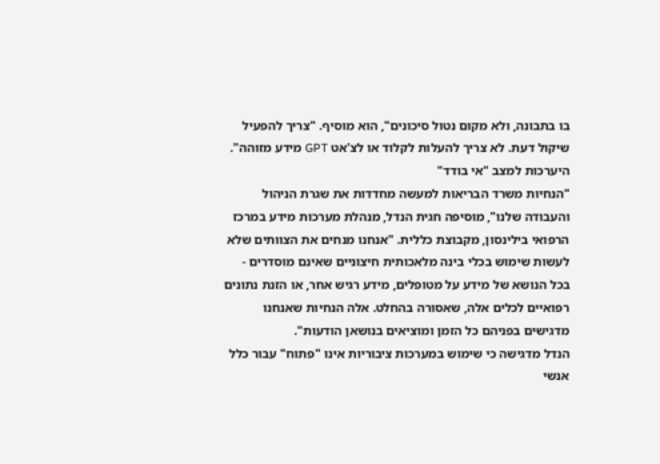בו בתבונה, ולא מקום נטול סיכונים", הוא מוסיף. "צריך להפעיל שיקול דעת. לא צריך להעלות לקלוד או לצ'אט GPT מידע מזוהה".
היערכות למצב "אי בודד"
"הנחיות משרד הבריאות למעשה מחדדות את שגרת הניהול והעבודה שלנו", מוסיפה חגית הנדל, מנהלת מערכות מידע במרכז הרפואי בילינסון, מקבוצת כללית. "אנחנו מנחים את הצוותים שלא לעשות שימוש בכלי בינה מלאכותית חיצוניים שאינם מוסדרים - בכל הנושא של מידע על מטופלים, מידע רגיש אחר, או הזנת נתונים רפואיים לכלים אלה, שאסורה בהחלט. אלה הנחיות שאנחנו מדגישים בפניהם כל הזמן ומוציאים בנושאן הודעות".
הנדל מדגישה כי שימוש במערכות ציבוריות אינו "פתוח" עבור כלל אנשי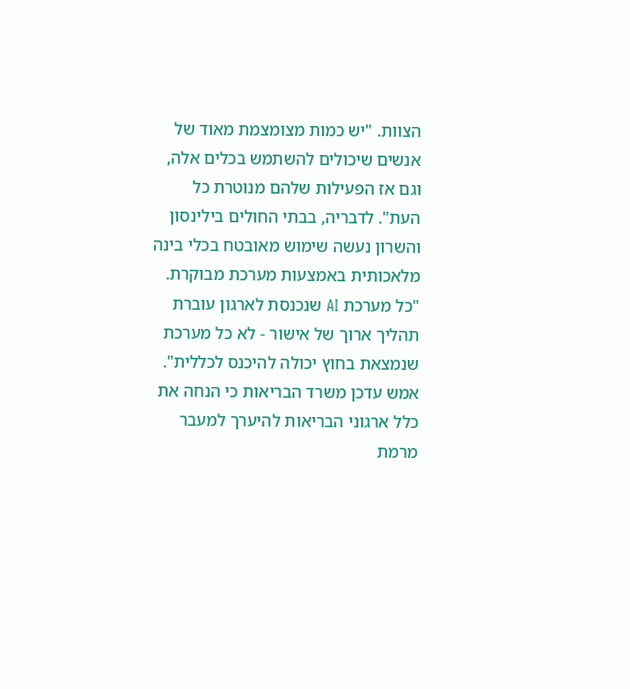הצוות. "יש כמות מצומצמת מאוד של אנשים שיכולים להשתמש בכלים אלה, וגם אז הפעילות שלהם מנוטרת כל העת". לדבריה, בבתי החולים בילינסון והשרון נעשה שימוש מאובטח בכלי בינה מלאכותית באמצעות מערכת מבוקרת. "כל מערכת AI שנכנסת לארגון עוברת תהליך ארוך של אישור - לא כל מערכת שנמצאת בחוץ יכולה להיכנס לכללית".
אמש עדכן משרד הבריאות כי הנחה את כלל ארגוני הבריאות להיערך למעבר מרמת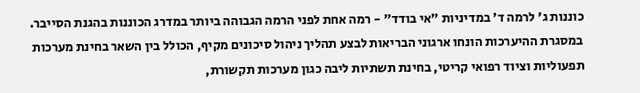כוננות ג' לרמה ד' במדיניות "אי בודד" - רמה אחת לפני הרמה הגבוהה ביותר במדרג הכוננות בהגנת הסייבר. במסגרת ההיערכות הונחו ארגוני הבריאות לבצע תהליך ניהול סיכונים מקיף, הכולל בין השאר בחינת מערכות תפעוליות וציוד רפואי קריטי, בחינת תשתיות ליבה כגון מערכות תקשורת,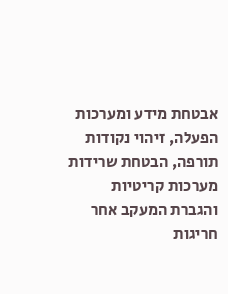אבטחת מידע ומערכות הפעלה, זיהוי נקודות תורפה, הבטחת שרידות מערכות קריטיות והגברת המעקב אחר חריגות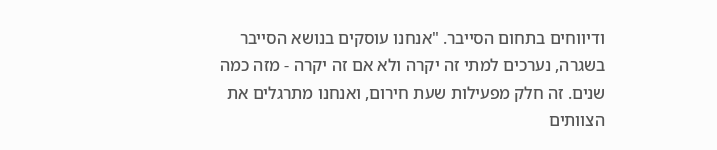ודיווחים בתחום הסייבר. "אנחנו עוסקים בנושא הסייבר בשגרה, נערכים למתי זה יקרה ולא אם זה יקרה - מזה כמה שנים. זה חלק מפעילות שעת חירום, ואנחנו מתרגלים את הצוותים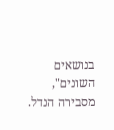בנושאים השונים", מסבירה הנדל.